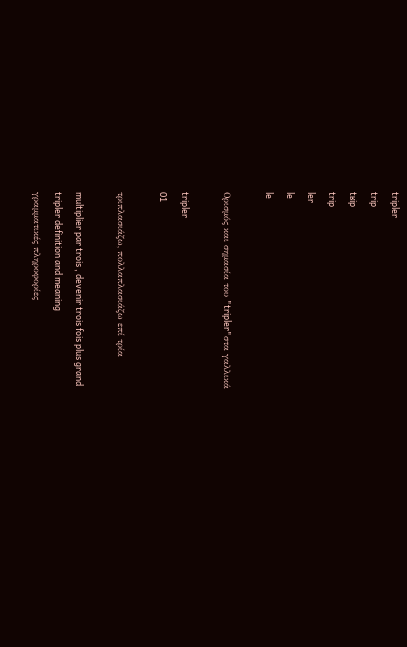tripler
trip
tʁip
trip
ler
le
le

Ορισμός και σημασία του "tripler"στα γαλλικά

tripler
01

τριπλασιάζω, πολλαπλασιάζω επί τρία

multiplier par trois , devenir trois fois plus grand
tripler definition and meaning
γραμματικές πληροφορίες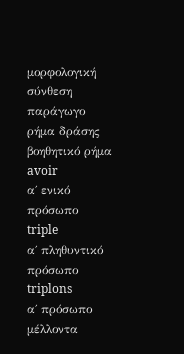μορφολογική σύνθεση
παράγωγο
ρήμα δράσης
βοηθητικό ρήμα
avoir
α΄ ενικό πρόσωπο
triple
α΄ πληθυντικό πρόσωπο
triplons
α΄ πρόσωπο μέλλοντα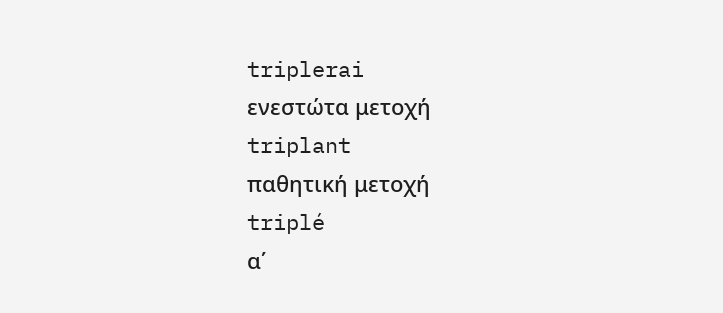triplerai
ενεστώτα μετοχή
triplant
παθητική μετοχή
triplé
α΄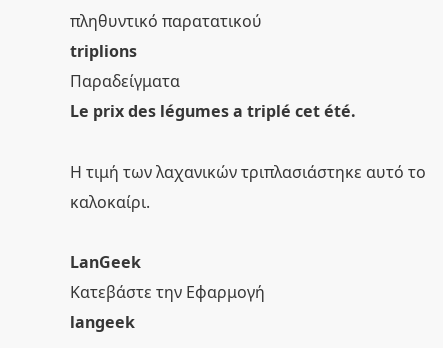πληθυντικό παρατατικού
triplions
Παραδείγματα
Le prix des légumes a triplé cet été.

Η τιμή των λαχανικών τριπλασιάστηκε αυτό το καλοκαίρι.

LanGeek
Κατεβάστε την Εφαρμογή
langeek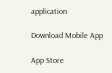application

Download Mobile App

App Store